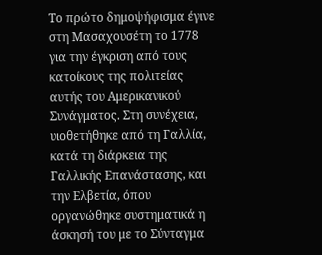Το πρώτο δημοψήφισμα έγινε στη Μασαχουσέτη το 1778 για την έγκριση από τους κατοίκους της πολιτείας αυτής του Αμερικανικού Συνάγματος. Στη συνέχεια, υιοθετήθηκε από τη Γαλλία, κατά τη διάρκεια της Γαλλικής Επανάστασης, και την Ελβετία, όπου οργανώθηκε συστηματικά η άσκησή του με το Σύνταγμα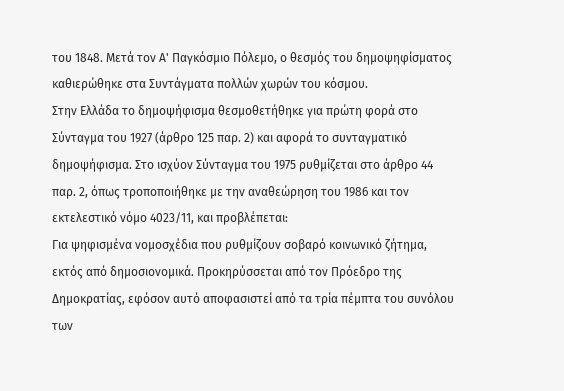του 1848. Μετά τον Α' Παγκόσμιο Πόλεμο, ο θεσμός του δημοψηφίσματος καθιερώθηκε στα Συντάγματα πολλών χωρών του κόσμου.
Στην Ελλάδα το δημοψήφισμα θεσμοθετήθηκε για πρώτη φορά στο Σύνταγμα του 1927 (άρθρο 125 παρ. 2) και αφορά το συνταγματικό δημοψήφισμα. Στο ισχύον Σύνταγμα του 1975 ρυθμίζεται στο άρθρο 44 παρ. 2, όπως τροποποιήθηκε με την αναθεώρηση του 1986 και τον εκτελεστικό νόμο 4023/11, και προβλέπεται:
Για ψηφισμένα νομοσχέδια που ρυθμίζουν σοβαρό κοινωνικό ζήτημα, εκτός από δημοσιονομικά. Προκηρύσσεται από τον Πρόεδρο της Δημοκρατίας, εφόσον αυτό αποφασιστεί από τα τρία πέμπτα του συνόλου των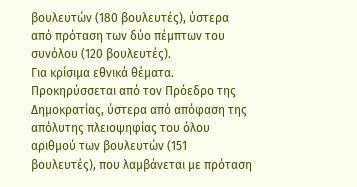βουλευτών (180 βουλευτές), ύστερα από πρόταση των δύο πέμπτων του συνόλου (120 βουλευτές).
Για κρίσιμα εθνικά θέματα. Προκηρύσσεται από τον Πρόεδρο της Δημοκρατίας, ύστερα από απόφαση της απόλυτης πλειοψηφίας του όλου αριθμού των βουλευτών (151 βουλευτές), που λαμβάνεται με πρόταση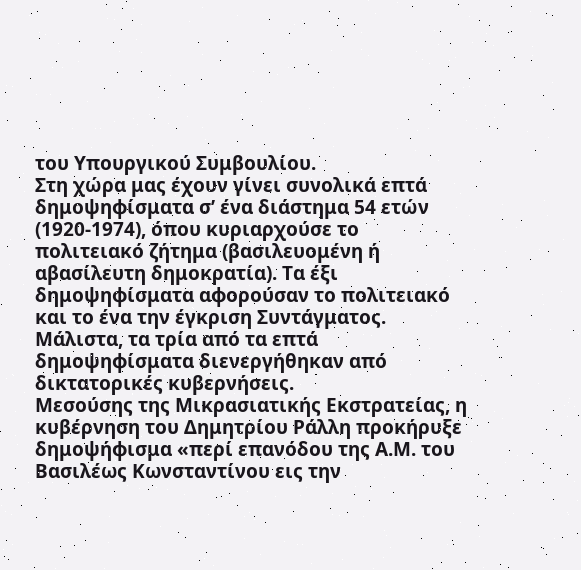του Υπουργικού Συμβουλίου.
Στη χώρα μας έχουν γίνει συνολικά επτά δημοψηφίσματα σ’ ένα διάστημα 54 ετών (1920-1974), όπου κυριαρχούσε το πολιτειακό ζήτημα (βασιλευομένη ή αβασίλευτη δημοκρατία). Τα έξι δημοψηφίσματα αφορούσαν το πολιτειακό και το ένα την έγκριση Συντάγματος. Μάλιστα, τα τρία από τα επτά δημοψηφίσματα διενεργήθηκαν από δικτατορικές κυβερνήσεις.
Μεσούσης της Μικρασιατικής Εκστρατείας, η κυβέρνηση του Δημητρίου Ράλλη προκήρυξε δημοψήφισμα «περί επανόδου της Α.Μ. του Βασιλέως Κωνσταντίνου εις την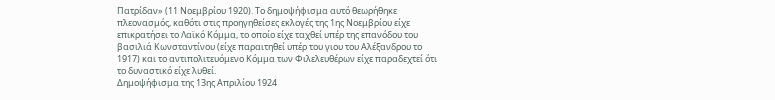Πατρίδαν» (11 Νοεμβρίου 1920). Το δημοψήφισμα αυτό θεωρήθηκε πλεονασμός, καθότι στις προηγηθείσες εκλογές της 1ης Νοεμβρίου είχε επικρατήσει το Λαϊκό Κόμμα, το οποίο είχε ταχθεί υπέρ της επανόδου του βασιλιά Κωνσταντίνου (είχε παραιτηθεί υπέρ του γιου του Αλέξανδρου το 1917) και το αντιπολιτευόμενο Κόμμα των Φιλελευθέρων είχε παραδεχτεί ότι το δυναστικό είχε λυθεί.
Δημοψήφισμα της 13ης Απριλίου 1924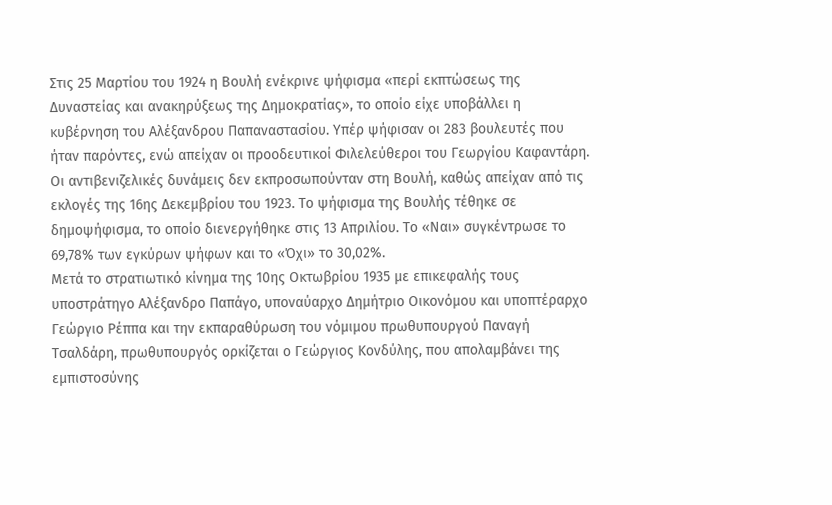Στις 25 Μαρτίου του 1924 η Βουλή ενέκρινε ψήφισμα «περί εκπτώσεως της Δυναστείας και ανακηρύξεως της Δημοκρατίας», το οποίο είχε υποβάλλει η κυβέρνηση του Αλέξανδρου Παπαναστασίου. Υπέρ ψήφισαν οι 283 βουλευτές που ήταν παρόντες, ενώ απείχαν οι προοδευτικοί Φιλελεύθεροι του Γεωργίου Καφαντάρη. Οι αντιβενιζελικές δυνάμεις δεν εκπροσωπούνταν στη Βουλή, καθώς απείχαν από τις εκλογές της 16ης Δεκεμβρίου του 1923. Το ψήφισμα της Βουλής τέθηκε σε δημοψήφισμα, το οποίο διενεργήθηκε στις 13 Απριλίου. Το «Ναι» συγκέντρωσε το 69,78% των εγκύρων ψήφων και το «Όχι» το 30,02%.
Μετά το στρατιωτικό κίνημα της 10ης Οκτωβρίου 1935 με επικεφαλής τους υποστράτηγο Αλέξανδρο Παπάγο, υποναύαρχο Δημήτριο Οικονόμου και υποπτέραρχο Γεώργιο Ρέππα και την εκπαραθύρωση του νόμιμου πρωθυπουργού Παναγή Τσαλδάρη, πρωθυπουργός ορκίζεται ο Γεώργιος Κονδύλης, που απολαμβάνει της εμπιστοσύνης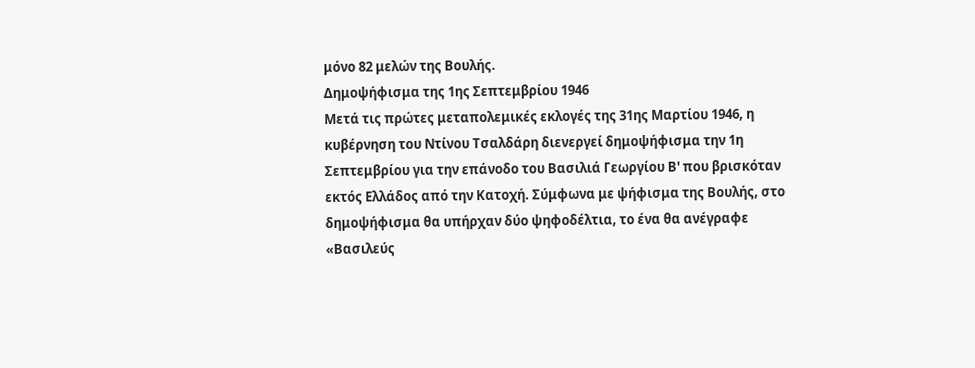μόνο 82 μελών της Βουλής.
Δημοψήφισμα της 1ης Σεπτεμβρίου 1946
Μετά τις πρώτες μεταπολεμικές εκλογές της 31ης Μαρτίου 1946, η κυβέρνηση του Ντίνου Τσαλδάρη διενεργεί δημοψήφισμα την 1η Σεπτεμβρίου για την επάνοδο του Βασιλιά Γεωργίου Β' που βρισκόταν εκτός Ελλάδος από την Κατοχή. Σύμφωνα με ψήφισμα της Βουλής, στο δημοψήφισμα θα υπήρχαν δύο ψηφοδέλτια, το ένα θα ανέγραφε «Βασιλεύς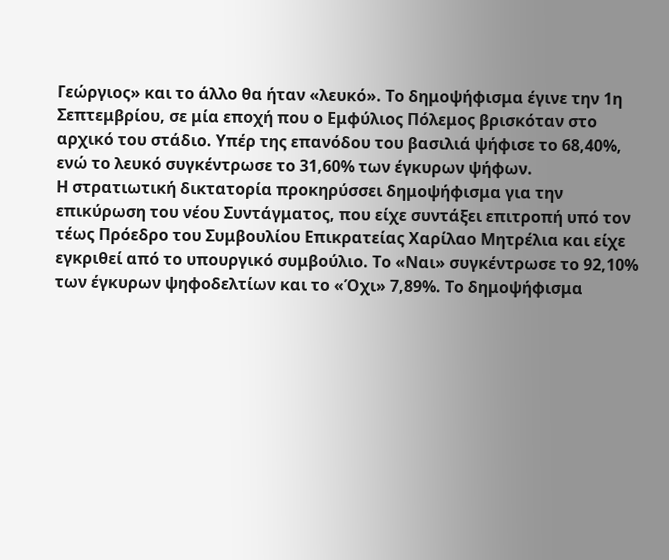Γεώργιος» και το άλλο θα ήταν «λευκό». Το δημοψήφισμα έγινε την 1η Σεπτεμβρίου, σε μία εποχή που ο Εμφύλιος Πόλεμος βρισκόταν στο αρχικό του στάδιο. Υπέρ της επανόδου του βασιλιά ψήφισε το 68,40%, ενώ το λευκό συγκέντρωσε το 31,60% των έγκυρων ψήφων.
Η στρατιωτική δικτατορία προκηρύσσει δημοψήφισμα για την επικύρωση του νέου Συντάγματος, που είχε συντάξει επιτροπή υπό τον τέως Πρόεδρο του Συμβουλίου Επικρατείας Χαρίλαο Μητρέλια και είχε εγκριθεί από το υπουργικό συμβούλιο. Το «Ναι» συγκέντρωσε το 92,10% των έγκυρων ψηφοδελτίων και το «Όχι» 7,89%. Το δημοψήφισμα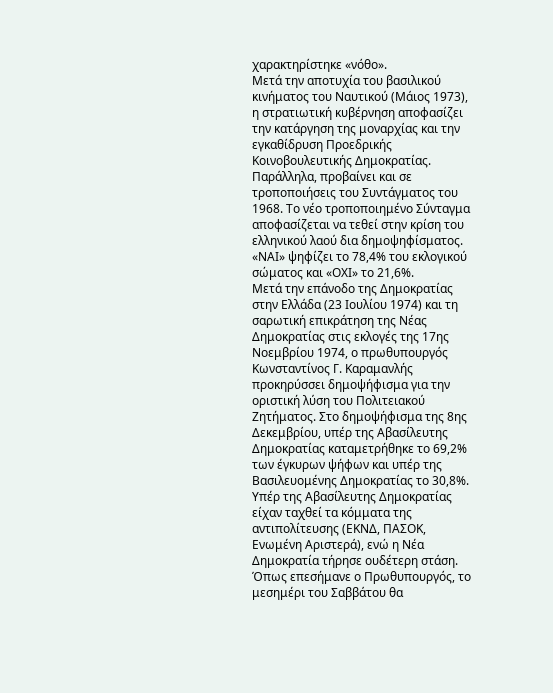χαρακτηρίστηκε «νόθο».
Μετά την αποτυχία του βασιλικού κινήματος του Ναυτικού (Μάιος 1973), η στρατιωτική κυβέρνηση αποφασίζει την κατάργηση της μοναρχίας και την εγκαθίδρυση Προεδρικής Κοινοβουλευτικής Δημοκρατίας. Παράλληλα, προβαίνει και σε τροποποιήσεις του Συντάγματος του 1968. Το νέο τροποποιημένο Σύνταγμα αποφασίζεται να τεθεί στην κρίση του ελληνικού λαού δια δημοψηφίσματος. «ΝΑΙ» ψηφίζει το 78,4% του εκλογικού σώματος και «ΟΧΙ» το 21,6%.
Μετά την επάνοδο της Δημοκρατίας στην Ελλάδα (23 Ιουλίου 1974) και τη σαρωτική επικράτηση της Νέας Δημοκρατίας στις εκλογές της 17ης Νοεμβρίου 1974, ο πρωθυπουργός Κωνσταντίνος Γ. Καραμανλής προκηρύσσει δημοψήφισμα για την οριστική λύση του Πολιτειακού Ζητήματος. Στο δημοψήφισμα της 8ης Δεκεμβρίου, υπέρ της Αβασίλευτης Δημοκρατίας καταμετρήθηκε το 69,2% των έγκυρων ψήφων και υπέρ της Βασιλευομένης Δημοκρατίας το 30,8%. Υπέρ της Αβασίλευτης Δημοκρατίας είχαν ταχθεί τα κόμματα της αντιπολίτευσης (ΕΚΝΔ, ΠΑΣΟΚ, Ενωμένη Αριστερά), ενώ η Νέα Δημοκρατία τήρησε ουδέτερη στάση.
Όπως επεσήμανε ο Πρωθυπουργός, το μεσημέρι του Σαββάτου θα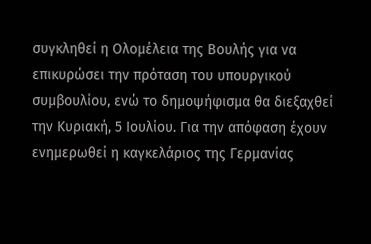συγκληθεί η Ολομέλεια της Βουλής για να επικυρώσει την πρόταση του υπουργικού συμβουλίου, ενώ το δημοψήφισμα θα διεξαχθεί την Κυριακή, 5 Ιουλίου. Για την απόφαση έχουν ενημερωθεί η καγκελάριος της Γερμανίας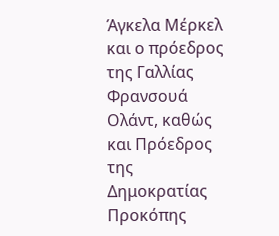Άγκελα Μέρκελ και ο πρόεδρος της Γαλλίας Φρανσουά Ολάντ, καθώς και Πρόεδρος της Δημοκρατίας Προκόπης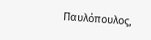Παυλόπουλος,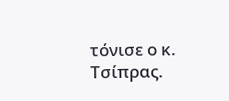τόνισε ο κ. Τσίπρας.